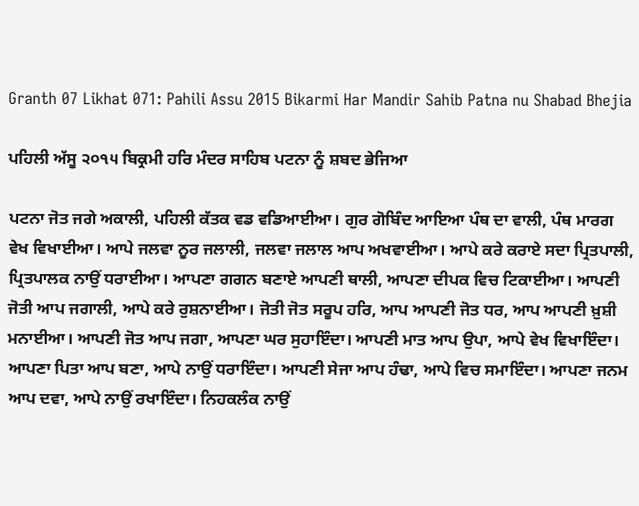Granth 07 Likhat 071: Pahili Assu 2015 Bikarmi Har Mandir Sahib Patna nu Shabad Bhejia

ਪਹਿਲੀ ਅੱਸੂ ੨੦੧੫ ਬਿਕ੍ਰਮੀ ਹਰਿ ਮੰਦਰ ਸਾਹਿਬ ਪਟਨਾ ਨੂੰ ਸ਼ਬਦ ਭੇਜਿਆ

ਪਟਨਾ ਜੋਤ ਜਗੇ ਅਕਾਲੀ, ਪਹਿਲੀ ਕੱਤਕ ਵਡ ਵਡਿਆਈਆ। ਗੁਰ ਗੋਬਿੰਦ ਆਇਆ ਪੰਥ ਦਾ ਵਾਲੀ, ਪੰਥ ਮਾਰਗ ਵੇਖ ਵਿਖਾਈਆ। ਆਪੇ ਜਲਵਾ ਨੂਰ ਜਲਾਲੀ, ਜਲਵਾ ਜਲਾਲ ਆਪ ਅਖਵਾਈਆ। ਆਪੇ ਕਰੇ ਕਰਾਏ ਸਦਾ ਪ੍ਰਿਤਪਾਲੀ, ਪ੍ਰਿਤਪਾਲਕ ਨਾਉਂ ਧਰਾਈਆ। ਆਪਣਾ ਗਗਨ ਬਣਾਏ ਆਪਣੀ ਥਾਲੀ, ਆਪਣਾ ਦੀਪਕ ਵਿਚ ਟਿਕਾਈਆ। ਆਪਣੀ ਜੋਤੀ ਆਪ ਜਗਾਲੀ, ਆਪੇ ਕਰੇ ਰੁਸ਼ਨਾਈਆ। ਜੋਤੀ ਜੋਤ ਸਰੂਪ ਹਰਿ, ਆਪ ਆਪਣੀ ਜੋਤ ਧਰ, ਆਪ ਆਪਣੀ ਖ਼ੁਸ਼ੀ ਮਨਾਈਆ। ਆਪਣੀ ਜੋਤ ਆਪ ਜਗਾ, ਆਪਣਾ ਘਰ ਸੁਹਾਇੰਦਾ। ਆਪਣੀ ਮਾਤ ਆਪ ਉਪਾ, ਆਪੇ ਵੇਖ ਵਿਖਾਇੰਦਾ। ਆਪਣਾ ਪਿਤਾ ਆਪ ਬਣਾ, ਆਪੇ ਨਾਉਂ ਧਰਾਇੰਦਾ। ਆਪਣੀ ਸੇਜਾ ਆਪ ਹੰਢਾ, ਆਪੇ ਵਿਚ ਸਮਾਇੰਦਾ। ਆਪਣਾ ਜਨਮ ਆਪ ਦਵਾ, ਆਪੇ ਨਾਉਂ ਰਖਾਇੰਦਾ। ਨਿਹਕਲੰਕ ਨਾਉਂ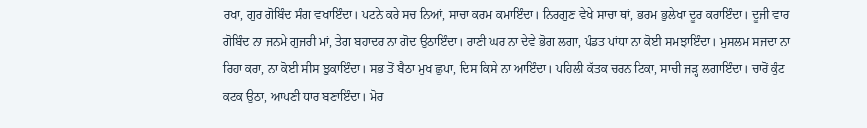ਰਖਾ, ਗੁਰ ਗੋਬਿੰਦ ਸੰਗ ਵਖਾਇੰਦਾ। ਪਟਨੇ ਕਰੇ ਸਚ ਨਿਆਂ, ਸਾਚਾ ਕਰਮ ਕਮਾਇੰਦਾ। ਨਿਰਗੁਣ ਵੇਖੇ ਸਾਚਾ ਥਾਂ, ਭਰਮ ਭੁਲੇਖਾ ਦੂਰ ਕਰਾਇੰਦਾ। ਦੂਜੀ ਵਾਰ ਗੋਬਿੰਦ ਨਾ ਜਨਮੇ ਗੁਜਰੀ ਮਾਂ, ਤੇਗ ਬਹਾਦਰ ਨਾ ਗੋਦ ਉਠਾਇੰਦਾ। ਰਾਣੀ ਘਰ ਨਾ ਦੇਵੇ ਭੋਗ ਲਗਾ, ਪੰਡਤ ਪਾਂਧਾ ਨਾ ਕੋਈ ਸਮਝਾਇੰਦਾ। ਮੁਸਲਮ ਸਜਦਾ ਨਾ ਰਿਹਾ ਕਰਾ, ਨਾ ਕੋਈ ਸੀਸ ਝੁਕਾਇੰਦਾ। ਸਭ ਤੋਂ ਬੈਠਾ ਮੁਖ ਛੁਪਾ, ਦਿਸ ਕਿਸੇ ਨਾ ਆਇੰਦਾ। ਪਹਿਲੀ ਕੱਤਕ ਚਰਨ ਟਿਕਾ, ਸਾਚੀ ਜੜ੍ਹ ਲਗਾਇੰਦਾ। ਚਾਰੋਂ ਕੁੰਟ ਕਟਕ ਉਠਾ, ਆਪਣੀ ਧਾਰ ਬਣਾਇੰਦਾ। ਮੋਰ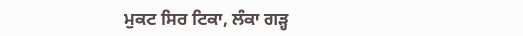ਮੁਕਟ ਸਿਰ ਟਿਕਾ, ਲੰਕਾ ਗੜ੍ਹ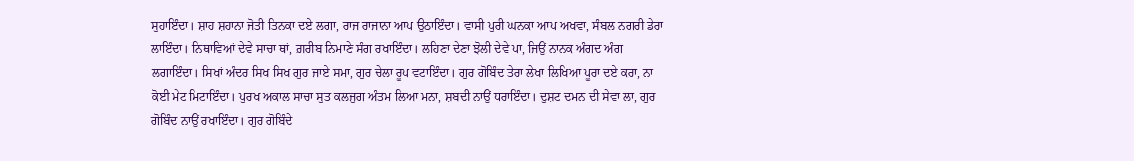ਸੁਹਾਇੰਦਾ। ਸ਼ਾਹ ਸ਼ਹਾਨਾ ਜੋਤੀ ਤਿਨਕਾ ਦਏ ਲਗਾ, ਰਾਜ ਰਾਜਾਨਾ ਆਪ ਉਠਾਇੰਦਾ। ਵਾਸੀ ਪੁਰੀ ਘਨਕਾ ਆਪ ਅਖਵਾ, ਸੰਬਲ ਨਗਰੀ ਡੇਰਾ ਲਾਇੰਦਾ। ਨਿਥਾਵਿਆਂ ਦੇਵੇ ਸਾਚਾ ਥਾਂ, ਗ਼ਰੀਬ ਨਿਮਾਣੇ ਸੰਗ ਰਖਾਇੰਦਾ। ਲਹਿਣਾ ਦੇਣਾ ਝੋਲੀ ਦੇਵੇ ਪਾ, ਜਿਉਂ ਨਾਨਕ ਅੰਗਦ ਅੰਗ ਲਗਾਇੰਦਾ। ਸਿਖਾਂ ਅੰਦਰ ਸਿਖ ਸਿਖ ਗੁਰ ਜਾਏ ਸਮਾ, ਗੁਰ ਚੇਲਾ ਰੂਪ ਵਟਾਇੰਦਾ। ਗੁਰ ਗੋਬਿੰਦ ਤੇਰਾ ਲੇਖਾ ਲਿਖਿਆ ਪੂਰਾ ਦਏ ਕਰਾ, ਨਾ ਕੋਈ ਮੇਟ ਮਿਟਾਇੰਦਾ। ਪੁਰਖ ਅਕਾਲ ਸਾਚਾ ਸੁਤ ਕਲਜੁਗ ਅੰਤਮ ਲਿਆ ਮਨਾ, ਸ਼ਬਦੀ ਨਾਉਂ ਧਰਾਇੰਦਾ। ਦੁਸ਼ਟ ਦਮਨ ਦੀ ਸੇਵਾ ਲਾ, ਗੁਰ ਗੋਬਿੰਦ ਨਾਉਂ ਰਖਾਇੰਦਾ। ਗੁਰ ਗੋਬਿੰਦੇ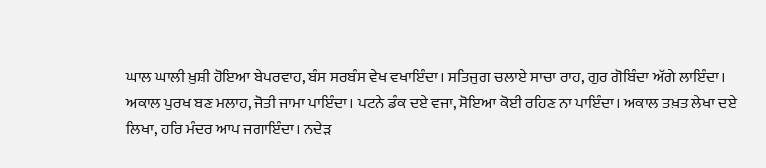ਘਾਲ ਘਾਲੀ ਖ਼ੁਸ਼ੀ ਹੋਇਆ ਬੇਪਰਵਾਹ, ਬੰਸ ਸਰਬੰਸ ਵੇਖ ਵਖਾਇੰਦਾ। ਸਤਿਜੁਗ ਚਲਾਏ ਸਾਚਾ ਰਾਹ, ਗੁਰ ਗੋਬਿੰਦਾ ਅੱਗੇ ਲਾਇੰਦਾ। ਅਕਾਲ ਪੁਰਖ ਬਣ ਮਲਾਹ, ਜੋਤੀ ਜਾਮਾ ਪਾਇੰਦਾ। ਪਟਨੇ ਡੰਕ ਦਏ ਵਜਾ, ਸੋਇਆ ਕੋਈ ਰਹਿਣ ਨਾ ਪਾਇੰਦਾ। ਅਕਾਲ ਤਖ਼ਤ ਲੇਖਾ ਦਏ ਲਿਖਾ, ਹਰਿ ਮੰਦਰ ਆਪ ਜਗਾਇੰਦਾ। ਨਦੇੜ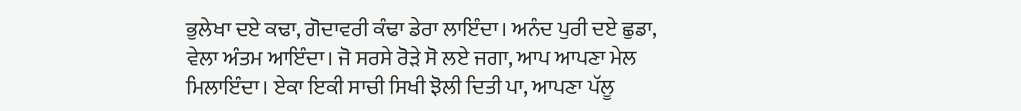ਭੁਲੇਖਾ ਦਏ ਕਢਾ, ਗੋਦਾਵਰੀ ਕੰਢਾ ਡੇਰਾ ਲਾਇੰਦਾ। ਅਨੰਦ ਪੁਰੀ ਦਏ ਛੁਡਾ, ਵੇਲਾ ਅੰਤਮ ਆਇੰਦਾ। ਜੋ ਸਰਸੇ ਰੋੜੇ ਸੋ ਲਏ ਜਗਾ, ਆਪ ਆਪਣਾ ਮੇਲ ਮਿਲਾਇੰਦਾ। ਏਕਾ ਇਕੀ ਸਾਚੀ ਸਿਖੀ ਝੋਲੀ ਦਿਤੀ ਪਾ, ਆਪਣਾ ਪੱਲੂ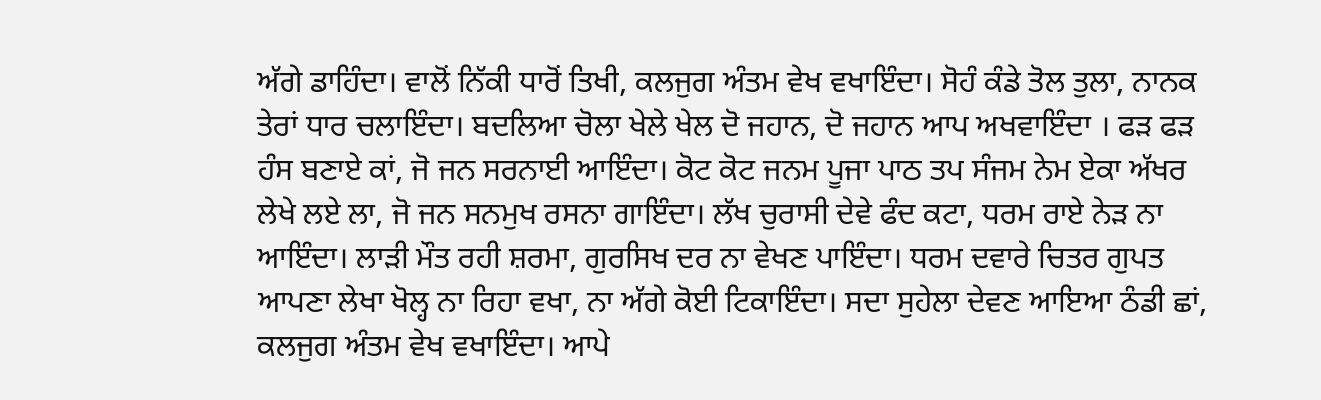ਅੱਗੇ ਡਾਹਿੰਦਾ। ਵਾਲੋਂ ਨਿੱਕੀ ਧਾਰੋਂ ਤਿਖੀ, ਕਲਜੁਗ ਅੰਤਮ ਵੇਖ ਵਖਾਇੰਦਾ। ਸੋਹੰ ਕੰਡੇ ਤੋਲ ਤੁਲਾ, ਨਾਨਕ ਤੇਰਾਂ ਧਾਰ ਚਲਾਇੰਦਾ। ਬਦਲਿਆ ਚੋਲਾ ਖੇਲੇ ਖੇਲ ਦੋ ਜਹਾਨ, ਦੋ ਜਹਾਨ ਆਪ ਅਖਵਾਇੰਦਾ । ਫੜ ਫੜ ਹੰਸ ਬਣਾਏ ਕਾਂ, ਜੋ ਜਨ ਸਰਨਾਈ ਆਇੰਦਾ। ਕੋਟ ਕੋਟ ਜਨਮ ਪੂਜਾ ਪਾਠ ਤਪ ਸੰਜਮ ਨੇਮ ਏਕਾ ਅੱਖਰ ਲੇਖੇ ਲਏ ਲਾ, ਜੋ ਜਨ ਸਨਮੁਖ ਰਸਨਾ ਗਾਇੰਦਾ। ਲੱਖ ਚੁਰਾਸੀ ਦੇਵੇ ਫੰਦ ਕਟਾ, ਧਰਮ ਰਾਏ ਨੇੜ ਨਾ ਆਇੰਦਾ। ਲਾੜੀ ਮੌਤ ਰਹੀ ਸ਼ਰਮਾ, ਗੁਰਸਿਖ ਦਰ ਨਾ ਵੇਖਣ ਪਾਇੰਦਾ। ਧਰਮ ਦਵਾਰੇ ਚਿਤਰ ਗੁਪਤ ਆਪਣਾ ਲੇਖਾ ਖੋਲ੍ਹ ਨਾ ਰਿਹਾ ਵਖਾ, ਨਾ ਅੱਗੇ ਕੋਈ ਟਿਕਾਇੰਦਾ। ਸਦਾ ਸੁਹੇਲਾ ਦੇਵਣ ਆਇਆ ਠੰਡੀ ਛਾਂ, ਕਲਜੁਗ ਅੰਤਮ ਵੇਖ ਵਖਾਇੰਦਾ। ਆਪੇ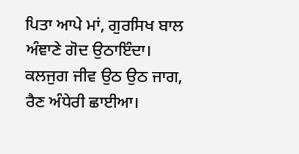ਪਿਤਾ ਆਪੇ ਮਾਂ, ਗੁਰਸਿਖ ਬਾਲ ਅੰਞਾਣੇ ਗੋਦ ਉਠਾਇੰਦਾ। ਕਲਜੁਗ ਜੀਵ ਉਠ ਉਠ ਜਾਗ, ਰੈਣ ਅੰਧੇਰੀ ਛਾਈਆ।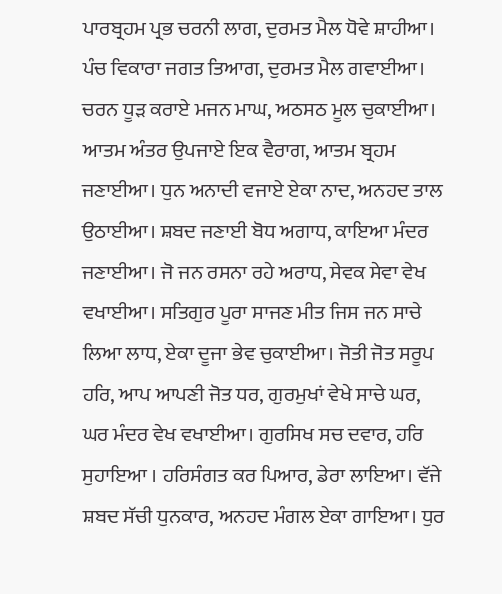ਪਾਰਬ੍ਰਹਮ ਪ੍ਰਭ ਚਰਨੀ ਲਾਗ, ਦੁਰਮਤ ਮੈਲ ਧੋਵੇ ਸ਼ਾਹੀਆ। ਪੰਚ ਵਿਕਾਰਾ ਜਗਤ ਤਿਆਗ, ਦੁਰਮਤ ਮੈਲ ਗਵਾਈਆ। ਚਰਨ ਧੂੜ ਕਰਾਏ ਮਜਨ ਮਾਘ, ਅਠਸਠ ਮੂਲ ਚੁਕਾਈਆ। ਆਤਮ ਅੰਤਰ ਉਪਜਾਏ ਇਕ ਵੈਰਾਗ, ਆਤਮ ਬ੍ਰਹਮ ਜਣਾਈਆ। ਧੁਨ ਅਨਾਦੀ ਵਜਾਏ ਏਕਾ ਨਾਦ, ਅਨਹਦ ਤਾਲ ਉਠਾਈਆ। ਸ਼ਬਦ ਜਣਾਈ ਬੋਧ ਅਗਾਧ, ਕਾਇਆ ਮੰਦਰ ਜਣਾਈਆ। ਜੋ ਜਨ ਰਸਨਾ ਰਹੇ ਅਰਾਧ, ਸੇਵਕ ਸੇਵਾ ਵੇਖ ਵਖਾਈਆ। ਸਤਿਗੁਰ ਪੂਰਾ ਸਾਜਣ ਮੀਤ ਜਿਸ ਜਨ ਸਾਚੇ ਲਿਆ ਲਾਧ, ਏਕਾ ਦੂਜਾ ਭੇਵ ਚੁਕਾਈਆ। ਜੋਤੀ ਜੋਤ ਸਰੂਪ ਹਰਿ, ਆਪ ਆਪਣੀ ਜੋਤ ਧਰ, ਗੁਰਮੁਖਾਂ ਵੇਖੇ ਸਾਚੇ ਘਰ, ਘਰ ਮੰਦਰ ਵੇਖ ਵਖਾਈਆ। ਗੁਰਸਿਖ ਸਚ ਦਵਾਰ, ਹਰਿ ਸੁਹਾਇਆ । ਹਰਿਸੰਗਤ ਕਰ ਪਿਆਰ, ਡੇਰਾ ਲਾਇਆ। ਵੱਜੇ ਸ਼ਬਦ ਸੱਚੀ ਧੁਨਕਾਰ, ਅਨਹਦ ਮੰਗਲ ਏਕਾ ਗਾਇਆ। ਧੁਰ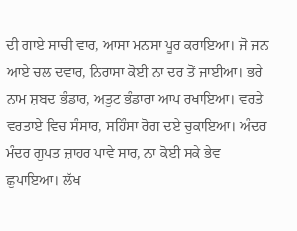ਦੀ ਗਾਏ ਸਾਚੀ ਵਾਰ, ਆਸਾ ਮਨਸਾ ਪੂਰ ਕਰਾਇਆ। ਜੋ ਜਨ ਆਏ ਚਲ ਦਵਾਰ, ਨਿਰਾਸਾ ਕੋਈ ਨਾ ਦਰ ਤੋਂ ਜਾਈਆ। ਭਰੇ ਨਾਮ ਸ਼ਬਦ ਭੰਡਾਰ, ਅਤੁਟ ਭੰਡਾਰਾ ਆਪ ਰਖਾਇਆ। ਵਰਤੇ ਵਰਤਾਏ ਵਿਚ ਸੰਸਾਰ, ਸਹਿੰਸਾ ਰੋਗ ਦਏ ਚੁਕਾਇਆ। ਅੰਦਰ ਮੰਦਰ ਗੁਪਤ ਜ਼ਾਹਰ ਪਾਵੇ ਸਾਰ, ਨਾ ਕੋਈ ਸਕੇ ਭੇਵ ਛੁਪਾਇਆ। ਲੱਖ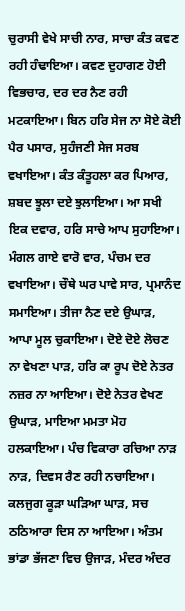ਚੁਰਾਸੀ ਵੇਖੇ ਸਾਚੀ ਨਾਰ, ਸਾਚਾ ਕੰਤ ਕਵਣ ਰਹੀ ਹੰਢਾਇਆ। ਕਵਣ ਦੁਹਾਗਣ ਹੋਈ ਵਿਭਚਾਰ, ਦਰ ਦਰ ਨੈਣ ਰਹੀ ਮਟਕਾਇਆ। ਬਿਨ ਹਰਿ ਸੇਜ ਨਾ ਸੋਏ ਕੋਈ ਪੈਰ ਪਸਾਰ, ਸੁਹੰਜਣੀ ਸੇਜ ਸਰਬ ਵਖਾਇਆ। ਕੰਤ ਕੰਤੂਹਲਾ ਕਰ ਪਿਆਰ, ਸ਼ਬਦ ਝੂਲਾ ਦਏ ਝੁਲਾਇਆ। ਆ ਸਖੀ ਇਕ ਦਵਾਰ, ਹਰਿ ਸਾਚੇ ਆਪ ਸੁਹਾਇਆ। ਮੰਗਲ ਗਾਏ ਵਾਰੋ ਵਾਰ, ਪੰਚਮ ਦਰ ਵਖਾਇਆ। ਚੌਥੇ ਘਰ ਪਾਵੇ ਸਾਰ, ਪ੍ਰਮਾਨੰਦ ਸਮਾਇਆ। ਤੀਜਾ ਨੈਣ ਦਏ ਉਘਾੜ, ਆਪਾ ਮੂਲ ਚੁਕਾਇਆ। ਦੋਏ ਦੋਏ ਲੋਚਣ ਨਾ ਵੇਖਣਾ ਪਾੜ, ਹਰਿ ਕਾ ਰੂਪ ਦੋਏ ਨੇਤਰ ਨਜ਼ਰ ਨਾ ਆਇਆ। ਦੋਏ ਨੇਤਰ ਵੇਖਣ ਉਘਾੜ, ਮਾਇਆ ਮਮਤਾ ਮੋਹ ਹਲਕਾਇਆ। ਪੰਚ ਵਿਕਾਰਾ ਰਚਿਆ ਨਾੜ ਨਾੜ, ਦਿਵਸ ਰੈਣ ਰਹੀ ਨਚਾਇਆ। ਕਲਜੁਗ ਕੂੜਾ ਘੜਿਆ ਘਾੜ, ਸਚ ਠਠਿਆਰਾ ਦਿਸ ਨਾ ਆਇਆ। ਅੰਤਮ ਭਾਂਡਾ ਭੱਜਣਾ ਵਿਚ ਉਜਾੜ, ਮੰਦਰ ਅੰਦਰ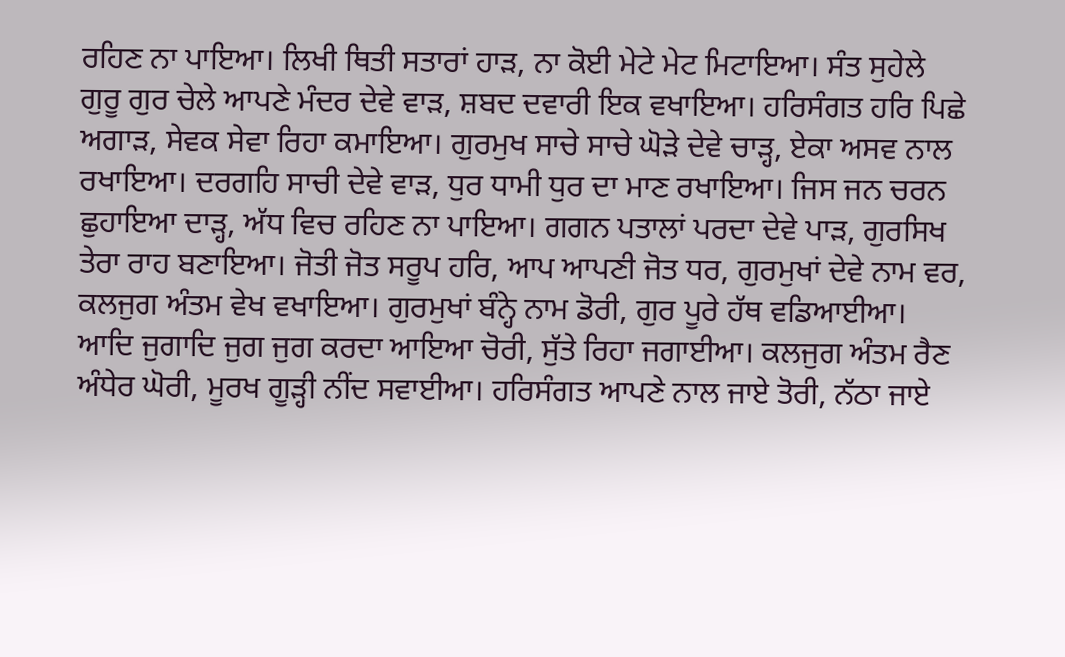ਰਹਿਣ ਨਾ ਪਾਇਆ। ਲਿਖੀ ਥਿਤੀ ਸਤਾਰਾਂ ਹਾੜ, ਨਾ ਕੋਈ ਮੇਟੇ ਮੇਟ ਮਿਟਾਇਆ। ਸੰਤ ਸੁਹੇਲੇ ਗੁਰੂ ਗੁਰ ਚੇਲੇ ਆਪਣੇ ਮੰਦਰ ਦੇਵੇ ਵਾੜ, ਸ਼ਬਦ ਦਵਾਰੀ ਇਕ ਵਖਾਇਆ। ਹਰਿਸੰਗਤ ਹਰਿ ਪਿਛੇ ਅਗਾੜ, ਸੇਵਕ ਸੇਵਾ ਰਿਹਾ ਕਮਾਇਆ। ਗੁਰਮੁਖ ਸਾਚੇ ਸਾਚੇ ਘੋੜੇ ਦੇਵੇ ਚਾੜ੍ਹ, ਏਕਾ ਅਸਵ ਨਾਲ ਰਖਾਇਆ। ਦਰਗਹਿ ਸਾਚੀ ਦੇਵੇ ਵਾੜ, ਧੁਰ ਧਾਮੀ ਧੁਰ ਦਾ ਮਾਣ ਰਖਾਇਆ। ਜਿਸ ਜਨ ਚਰਨ ਛੁਹਾਇਆ ਦਾੜ੍ਹ, ਅੱਧ ਵਿਚ ਰਹਿਣ ਨਾ ਪਾਇਆ। ਗਗਨ ਪਤਾਲਾਂ ਪਰਦਾ ਦੇਵੇ ਪਾੜ, ਗੁਰਸਿਖ ਤੇਰਾ ਰਾਹ ਬਣਾਇਆ। ਜੋਤੀ ਜੋਤ ਸਰੂਪ ਹਰਿ, ਆਪ ਆਪਣੀ ਜੋਤ ਧਰ, ਗੁਰਮੁਖਾਂ ਦੇਵੇ ਨਾਮ ਵਰ, ਕਲਜੁਗ ਅੰਤਮ ਵੇਖ ਵਖਾਇਆ। ਗੁਰਮੁਖਾਂ ਬੰਨ੍ਹੇ ਨਾਮ ਡੋਰੀ, ਗੁਰ ਪੂਰੇ ਹੱਥ ਵਡਿਆਈਆ। ਆਦਿ ਜੁਗਾਦਿ ਜੁਗ ਜੁਗ ਕਰਦਾ ਆਇਆ ਚੋਰੀ, ਸੁੱਤੇ ਰਿਹਾ ਜਗਾਈਆ। ਕਲਜੁਗ ਅੰਤਮ ਰੈਣ ਅੰਧੇਰ ਘੋਰੀ, ਮੂਰਖ ਗੂੜ੍ਹੀ ਨੀਂਦ ਸਵਾਈਆ। ਹਰਿਸੰਗਤ ਆਪਣੇ ਨਾਲ ਜਾਏ ਤੋਰੀ, ਨੱਠਾ ਜਾਏ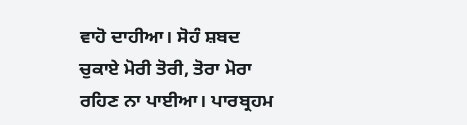ਵਾਹੋ ਦਾਹੀਆ। ਸੋਹੰ ਸ਼ਬਦ ਚੁਕਾਏ ਮੋਰੀ ਤੋਰੀ, ਤੋਰਾ ਮੋਰਾ ਰਹਿਣ ਨਾ ਪਾਈਆ। ਪਾਰਬ੍ਰਹਮ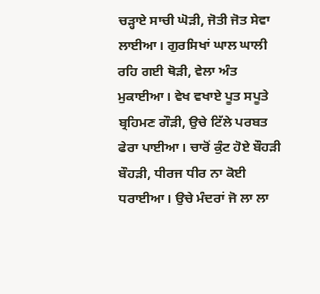ਚੜ੍ਹਾਏ ਸਾਚੀ ਘੋੜੀ, ਜੋਤੀ ਜੋਤ ਸੇਵਾ ਲਾਈਆ। ਗੁਰਸਿਖਾਂ ਘਾਲ ਘਾਲੀ ਰਹਿ ਗਈ ਥੋੜੀ, ਵੇਲਾ ਅੰਤ ਮੁਕਾਈਆ। ਵੇਖ ਵਖਾਏ ਪੂਤ ਸਪੂਤੇ ਬ੍ਰਹਿਮਣ ਗੌੜੀ, ਉਚੇ ਟਿੱਲੇ ਪਰਬਤ ਫੇਰਾ ਪਾਈਆ। ਚਾਰੋਂ ਕੁੰਟ ਹੋਏ ਬੌਹੜੀ ਬੌਹੜੀ, ਧੀਰਜ ਧੀਰ ਨਾ ਕੋਈ ਧਰਾਈਆ। ਉਚੇ ਮੰਦਰਾਂ ਜੋ ਲਾ ਲਾ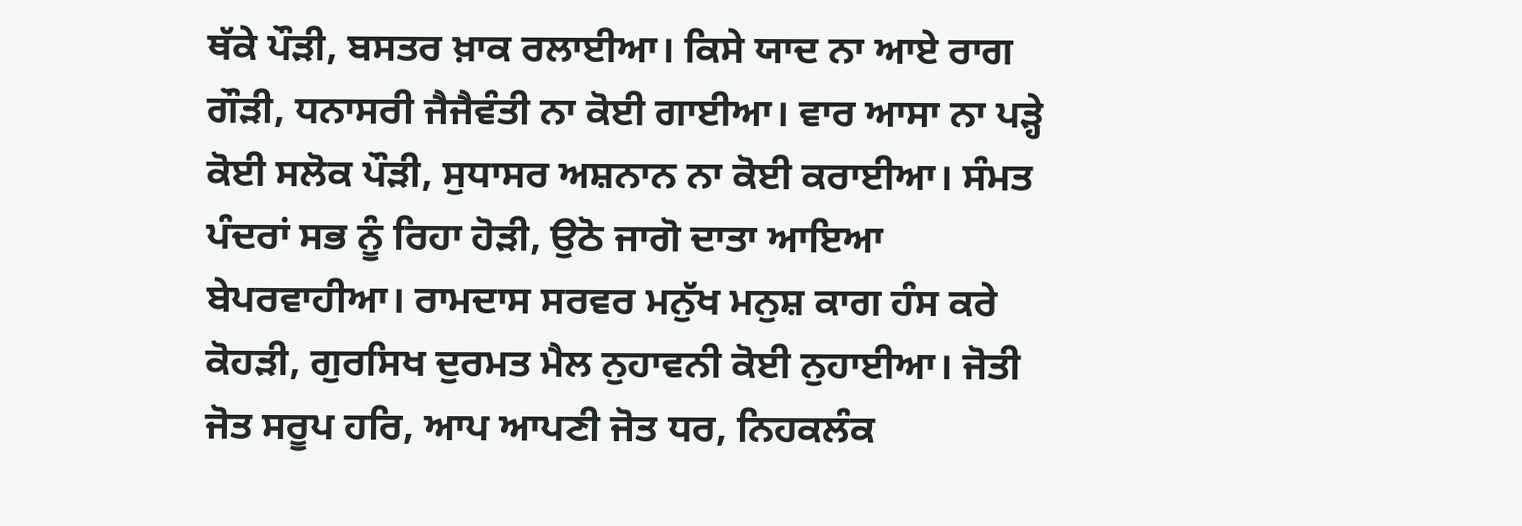ਥੱਕੇ ਪੌੜੀ, ਬਸਤਰ ਖ਼ਾਕ ਰਲਾਈਆ। ਕਿਸੇ ਯਾਦ ਨਾ ਆਏ ਰਾਗ ਗੌੜੀ, ਧਨਾਸਰੀ ਜੈਜੈਵੰਤੀ ਨਾ ਕੋਈ ਗਾਈਆ। ਵਾਰ ਆਸਾ ਨਾ ਪੜ੍ਹੇ ਕੋਈ ਸਲੋਕ ਪੌੜੀ, ਸੁਧਾਸਰ ਅਸ਼ਨਾਨ ਨਾ ਕੋਈ ਕਰਾਈਆ। ਸੰਮਤ ਪੰਦਰਾਂ ਸਭ ਨੂੰ ਰਿਹਾ ਹੋੜੀ, ਉਠੋ ਜਾਗੋ ਦਾਤਾ ਆਇਆ ਬੇਪਰਵਾਹੀਆ। ਰਾਮਦਾਸ ਸਰਵਰ ਮਨੁੱਖ ਮਨੁਸ਼ ਕਾਗ ਹੰਸ ਕਰੇ ਕੋਹੜੀ, ਗੁਰਸਿਖ ਦੁਰਮਤ ਮੈਲ ਨੁਹਾਵਨੀ ਕੋਈ ਨੁਹਾਈਆ। ਜੋਤੀ ਜੋਤ ਸਰੂਪ ਹਰਿ, ਆਪ ਆਪਣੀ ਜੋਤ ਧਰ, ਨਿਹਕਲੰਕ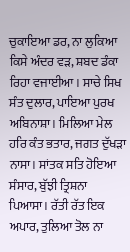ਚੁਕਾਇਆ ਡਰ, ਨਾ ਲੁਕਿਆ ਕਿਸੇ ਅੰਦਰ ਵੜ, ਸ਼ਬਦ ਡੰਕਾ ਰਿਹਾ ਵਜਾਈਆ। ਸਾਚੇ ਸਿਖ ਸੰਤ ਦੁਲਾਰ, ਪਾਇਆ ਪੁਰਖ ਅਬਿਨਾਸ਼ਾ। ਮਿਲਿਆ ਮੇਲ ਹਰਿ ਕੰਤ ਭਤਾਰ, ਜਗਤ ਦੁੱਖੜਾ ਨਾਸਾ। ਸਾਂਤਕ ਸਤਿ ਹੋਇਆ ਸੰਸਾਰ, ਬੁੱਝੀ ਤ੍ਰਿਸ਼ਨਾ ਪਿਆਸਾ। ਰੱਤੀ ਰੱਤ ਇਕ ਅਪਾਰ, ਤੁਲਿਆ ਤੋਲ ਨਾ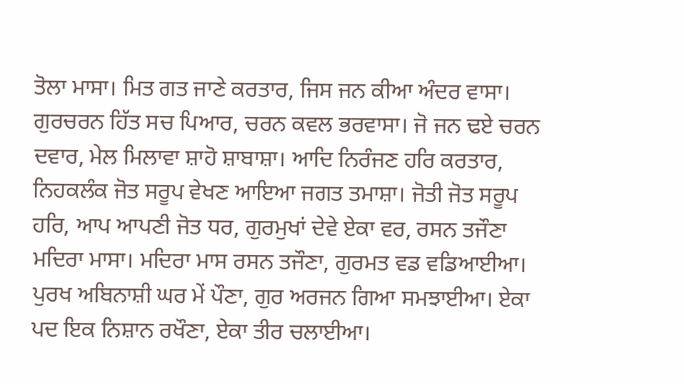ਤੋਲਾ ਮਾਸਾ। ਮਿਤ ਗਤ ਜਾਣੇ ਕਰਤਾਰ, ਜਿਸ ਜਨ ਕੀਆ ਅੰਦਰ ਵਾਸਾ। ਗੁਰਚਰਨ ਹਿੱਤ ਸਚ ਪਿਆਰ, ਚਰਨ ਕਵਲ ਭਰਵਾਸਾ। ਜੋ ਜਨ ਢਏ ਚਰਨ ਦਵਾਰ, ਮੇਲ ਮਿਲਾਵਾ ਸ਼ਾਹੋ ਸ਼ਾਬਾਸ਼ਾ। ਆਦਿ ਨਿਰੰਜਣ ਹਰਿ ਕਰਤਾਰ, ਨਿਹਕਲੰਕ ਜੋਤ ਸਰੂਪ ਵੇਖਣ ਆਇਆ ਜਗਤ ਤਮਾਸ਼ਾ। ਜੋਤੀ ਜੋਤ ਸਰੂਪ ਹਰਿ, ਆਪ ਆਪਣੀ ਜੋਤ ਧਰ, ਗੁਰਮੁਖਾਂ ਦੇਵੇ ਏਕਾ ਵਰ, ਰਸਨ ਤਜੌਣਾ ਮਦਿਰਾ ਮਾਸਾ। ਮਦਿਰਾ ਮਾਸ ਰਸਨ ਤਜੌਣਾ, ਗੁਰਮਤ ਵਡ ਵਡਿਆਈਆ। ਪੁਰਖ ਅਬਿਨਾਸ਼ੀ ਘਰ ਮੇਂ ਪੌਣਾ, ਗੁਰ ਅਰਜਨ ਗਿਆ ਸਮਝਾਈਆ। ਏਕਾ ਪਦ ਇਕ ਨਿਸ਼ਾਨ ਰਖੌਣਾ, ਏਕਾ ਤੀਰ ਚਲਾਈਆ।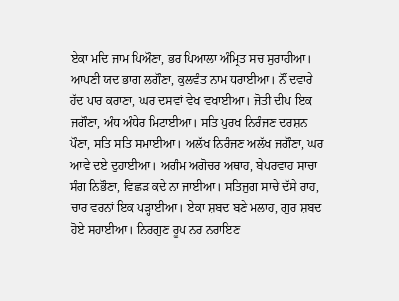ਏਕਾ ਮਦਿ ਜਾਮ ਪਿਔਣਾ, ਭਰ ਪਿਆਲਾ ਅੰਮ੍ਰਿਤ ਸਚ ਸੁਰਾਹੀਆ। ਆਪਣੀ ਯਦ ਭਾਗ ਲਗੌਣਾ, ਕੁਲਵੰਤ ਨਾਮ ਧਰਾਈਆ। ਨੌਂ ਦਵਾਰੇ ਹੱਦ ਪਾਰ ਕਰਾਣਾ, ਘਰ ਦਸਵਾਂ ਵੇਖ ਵਖਾਈਆ। ਜੋਤੀ ਦੀਪ ਇਕ ਜਗੌਣਾ, ਅੰਧ ਅੰਧੇਰ ਮਿਟਾਈਆ। ਸਤਿ ਪੁਰਖ ਨਿਰੰਜਣ ਦਰਸ਼ਨ ਪੌਣਾ, ਸਤਿ ਸਤਿ ਸਮਾਈਆ। ਅਲੱਖ ਨਿਰੰਜਣ ਅਲੱਖ ਜਗੌਣਾ, ਘਰ ਆਵੇ ਦਏ ਦੁਹਾਈਆ। ਅਗੰਮ ਅਗੋਚਰ ਅਥਾਹ, ਬੇਪਰਵਾਹ ਸਾਚਾ ਸੰਗ ਨਿਭੌਣਾ, ਵਿਛੜ ਕਦੇ ਨਾ ਜਾਈਆ। ਸਤਿਜੁਗ ਸਾਚੇ ਦੱਸੇ ਰਾਹ, ਚਾਰ ਵਰਨਾਂ ਇਕ ਪੜ੍ਹਾਈਆ। ਏਕਾ ਸ਼ਬਦ ਬਣੇ ਮਲਾਹ, ਗੁਰ ਸ਼ਬਦ ਹੋਏ ਸਹਾਈਆ। ਨਿਰਗੁਣ ਰੂਪ ਨਰ ਨਰਾਇਣ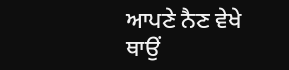ਆਪਣੇ ਨੈਣ ਵੇਖੇ ਥਾਉਂ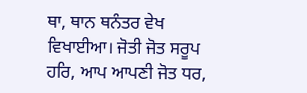ਥਾ, ਥਾਨ ਥਨੰਤਰ ਵੇਖ ਵਿਖਾਈਆ। ਜੋਤੀ ਜੋਤ ਸਰੂਪ ਹਰਿ, ਆਪ ਆਪਣੀ ਜੋਤ ਧਰ,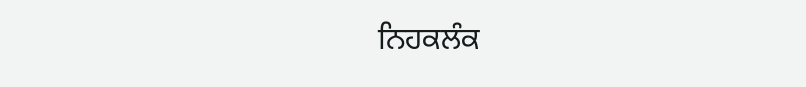ਨਿਹਕਲੰਕ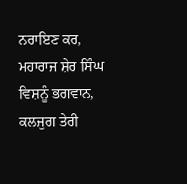ਨਰਾਇਣ ਕਰ, ਮਹਾਰਾਜ ਸ਼ੇਰ ਸਿੰਘ ਵਿਸ਼ਨੂੰ ਭਗਵਾਨ, ਕਲਜੁਗ ਤੇਰੀ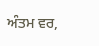ਅੰਤਮ ਵਰ,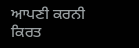ਆਪਣੀ ਕਰਨੀ ਕਿਰਤ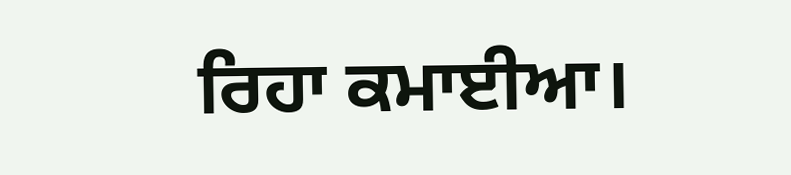ਰਿਹਾ ਕਮਾਈਆ।